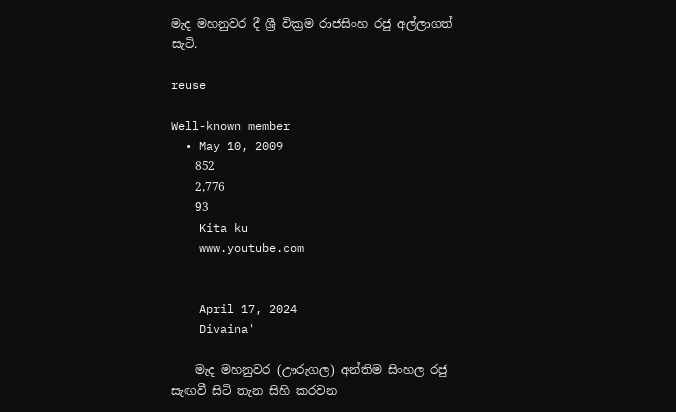මැද මහනුවර දී ශ්‍රී වික්‍රම රාජසිංහ රජු අල්ලාගත් සැටි.

reuse

Well-known member
  • May 10, 2009
    852
    2,776
    93
    Kita ku
    www.youtube.com


    April 17, 2024
    Divaina'

    මැද මහනුවර (ඌරුගල) අන්තිම සිංහල රජු සැඟවී සිටි තැන සිහි කරවන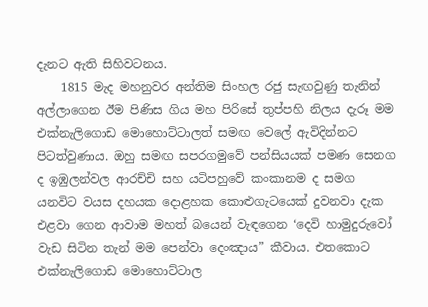දැනට ඇති සිහිවටනය.
    1815 මැද මහනුවර අන්තිම සිංහල රජු සැඟවුණු තැනින් අල්ලාගෙන ඊම පිණිස ගිය මහ පිරිසේ තුප්පහි නිලය දැරූ මම එක්නැලිගොඩ මොහොට්ටාලත් සමඟ වෙලේ ඇවිදින්නට පිටත්වුණාය. ඔහු සමඟ සපරගමුවේ පන්සියයක් පමණ සෙනග ද ඉඹුලන්වල ආරච්චි සහ යටිපහුවේ කංකානම ද සමග යනවිට වයස දහයක දොළහක කොළුගැටයෙක් දුවනවා දැක එළවා ගෙන ආවාම මහත් බයෙන් වැඳගෙන ‘දෙවි හාමුදුරුවෝ වැඩ සිටින තැන් මම පෙන්වා දෙංඤාය” කීවාය. එතකොට එක්නැලිගොඩ මොහොට්ටාල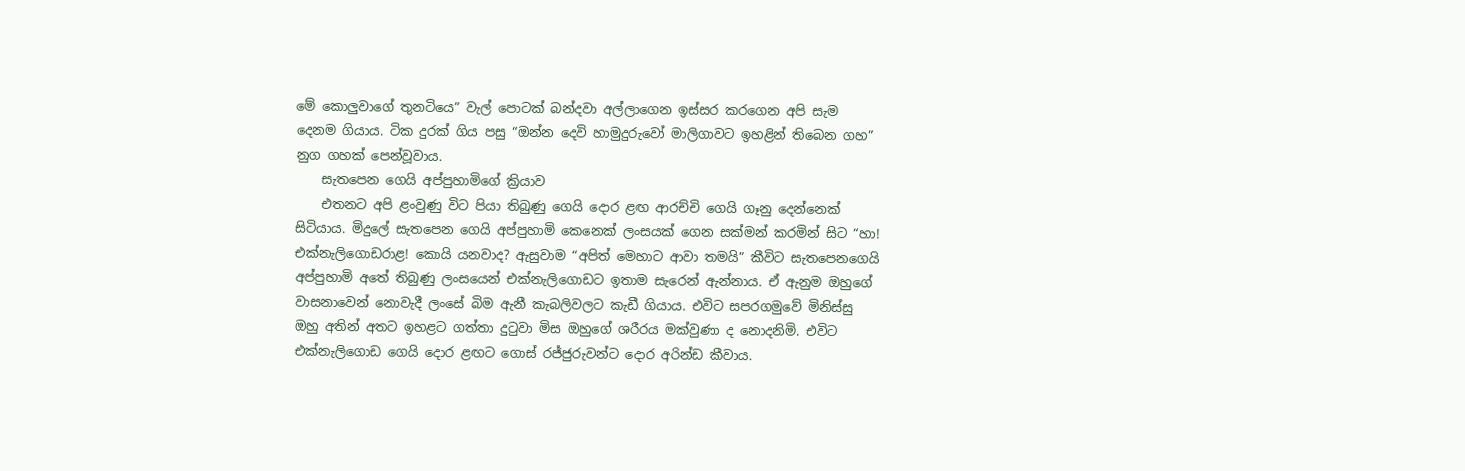මේ කොලුවාගේ තුනටියෙ” වැල් පොටක් බන්දවා අල්ලාගෙන ඉස්සර කරගෙන අපි සැම දෙනම ගියාය. ටික දුරක් ගිය පසු “ඔන්න දෙවි හාමුදුරුවෝ මාලිගාවට ඉහළින් තිබෙන ගහ” නුග ගහක් පෙන්වූවාය.
    සැතපෙන ගෙයි අප්පුහාමිගේ ක්‍රියාව
    එතනට අපි ළංවුණු විට පියා තිබුණු ගෙයි දොර ළඟ ආරච්චි ගෙයි ගෑනු දෙන්නෙක් සිටියාය. මිදුලේ සැතපෙන ගෙයි අප්පුහාමි කෙනෙක් ලංසයක් ගෙන සක්මන් කරමින් සිට “හා! එක්නැලිගොඩරාළ! කොයි යනවාද? ඇසුවාම “අපිත් මෙහාට ආවා තමයි” කීවිට සැතපෙනගෙයි අප්පුහාමි අතේ තිබුණු ලංසයෙන් එක්නැලිගොඩට ඉතාම සැරෙන් ඇන්නාය. ඒ ඇනුම ඔහුගේ වාසනාවෙන් නොවැදී ලංසේ බිම ඇනී කැබලිවලට කැඩී ගියාය. එවිට සපරගමුවේ මිනිස්සු ඔහු අතින් අතට ඉහළට ගත්තා දුටුවා මිස ඔහුගේ ශරීරය මක්වුණා ද නොදනිමි. එවිට එක්නැලිගොඩ ගෙයි දොර ළඟට ගොස් රජ්ජුරුවන්ට දොර අරින්ඩ කීවාය.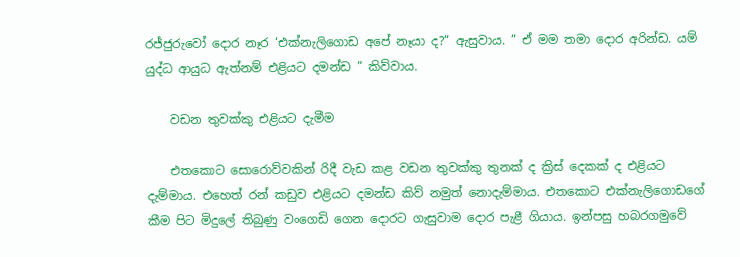රජ්ජුරුවෝ දොර නෑර ‘එක්නැලිගොඩ අපේ නෑයා ද?” ඇසුවාය. ” ඒ මම තමා දොර අරින්ඩ. යම් යුද්ධ ආයුධ ඇත්නම් එළියට දමන්ඩ ” කිව්වාය.

    වඩන තුවක්කු එළියට දැමීම

    එතකොට සොරොව්වකින් රිදී වැඩ කළ වඩන තුවක්කු තුනක් ද ක්‍රිස් දෙකක් ද එළියට දැම්මාය. එහෙත් රන් කඩුව එළියට දමන්ඩ කිව් නමුත් නොදැම්මාය. එතකොට එක්නැලිගොඩගේ කීම පිට මිදුලේ තිබුණු වංගෙඩි ගෙන දොරට ගැසුවාම දොර පැළී ගියාය. ඉන්පසු හබරගමුවේ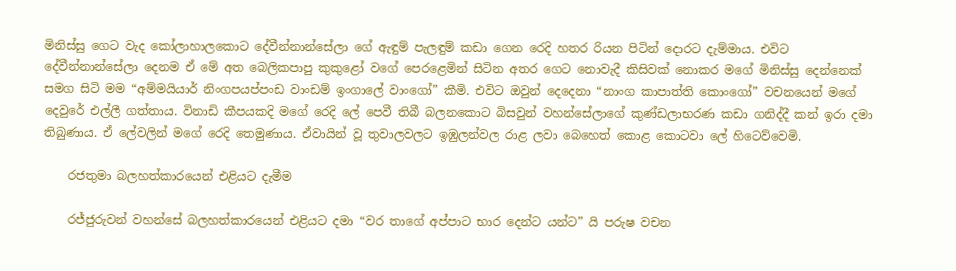මිනිස්සු ගෙට වැද කෝලාහාලකොට දේවීන්නාන්සේලා ගේ ඇඳුම් පැලඳුම් කඩා ගෙන රෙදි හතර රියන පිටින් දොරට දැම්මාය. එවිට දේවීන්නාන්සේලා දෙනම ඒ මේ අත බෙලිකපාපු කුකුළෝ වගේ පෙරළෙමින් සිටින අතර ගෙට නොවැදී කිසිවක් නොකර මගේ මිනිස්සු දෙන්නෙක් සමග සිටි මම “අම්මයියාර් නිංගපයප්පංඩ වාංඩම් ඉංගාලේ වාංගෝ” කීමි. එවිට ඔවුන් දෙදෙනා “නාංග කාපාත්ති කොංගෝ” වචනයෙන් මගේ දෙවුරේ එල්ලී ගත්තාය. විනාඩි කීපයකදි මගේ රෙදි ලේ පෙවී තිබී බලනකොට බිසවුන් වහන්සේලාගේ කුණ්ඩලාභරණ කඩා ගනිද්දී කන් ඉරා දමා තිබුණාය. ඒ ලේවලින් මගේ රෙදි තෙමුණාය. ඒවායින් වූ තුවාලවලට ඉඹුලන්වල රාළ ලවා බෙහෙත් කොළ කොටවා ලේ හිටෙව්වෙමි.

    රජතුමා බලහත්කාරයෙන් එළියට දැමීම

    රජ්ජුරුවන් වහන්සේ බලහත්කාරයෙන් එළියට දමා “වර තාගේ අප්පාට භාර දෙන්ට යන්ට” යි පරුෂ වචන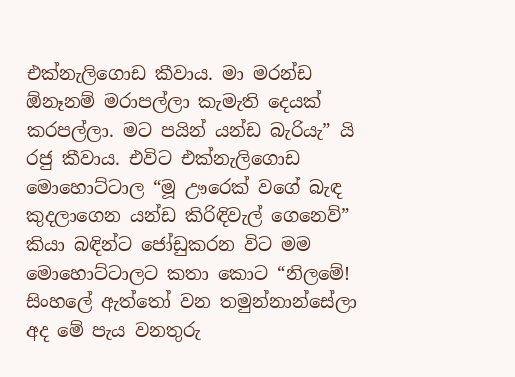එක්නැලිගොඩ කීවාය. මා මරන්ඩ ඕනෑනම් මරාපල්ලා කැමැති දෙයක් කරපල්ලා. මට පයින් යන්ඩ බැරියැ” යි රජු කීවාය. එවිට එක්නැලිගොඩ මොහොට්ටාල “මූ ඌරෙක් වගේ බැඳ කුදලාගෙන යන්ඩ කිරිඳිවැල් ගෙනෙව්” කියා බඳින්ට ජෝඩුකරන විට මම මොහොට්ටාලට කතා කොට “නිලමේ! සිංහලේ ඇත්තෝ වන තමුන්නාන්සේලා අද මේ පැය වනතුරු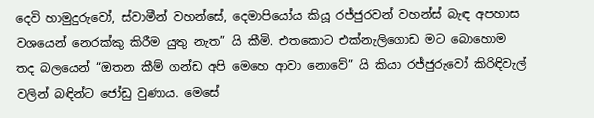දෙවි හාමුදුරුවෝ, ස්වාමීන් වහන්සේ, දෙමාපියෝය කියූ රජ්ජුරවන් වහන්ස් බැඳ අපහාස වශයෙන් නෙරක්කු කිරීම යුතු නැත” යි කීමි. එතකොට එක්නැලිගොඩ මට බොහොම තද බලයෙන් “ඔතන කීම් ගන්ඩ අපි මෙහෙ ආවා නොවේ” යි කියා රජ්ජුරුවෝ කිරිඳිවැල් වලින් බඳින්ට ජෝඩු වුණාය. මෙසේ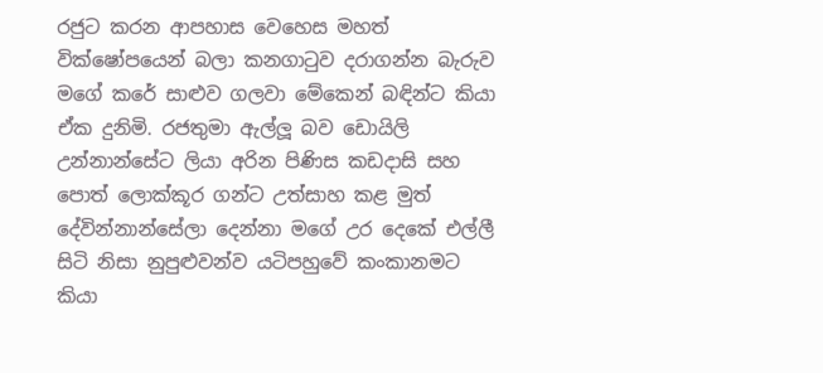රජුට කරන ආපහාස වෙහෙස මහත් වික්ෂෝපයෙන් බලා කනගාටුව දරාගන්න බැරුව මගේ කරේ සාළුව ගලවා මේකෙන් බඳින්ට කියා ඒක දුනිමි. රජතුමා ඇල්ලූ බව ඩොයිලි උන්නාන්සේට ලියා අරින පිණිස කඩදාසි සහ පොත් ලොක්කූර ගන්ට උත්සාහ කළ මුත් දේවින්නාන්සේලා දෙන්නා මගේ උර දෙකේ එල්ලී සිටි නිසා නුපුළුවන්ව යටිපහුවේ කංකානමට කියා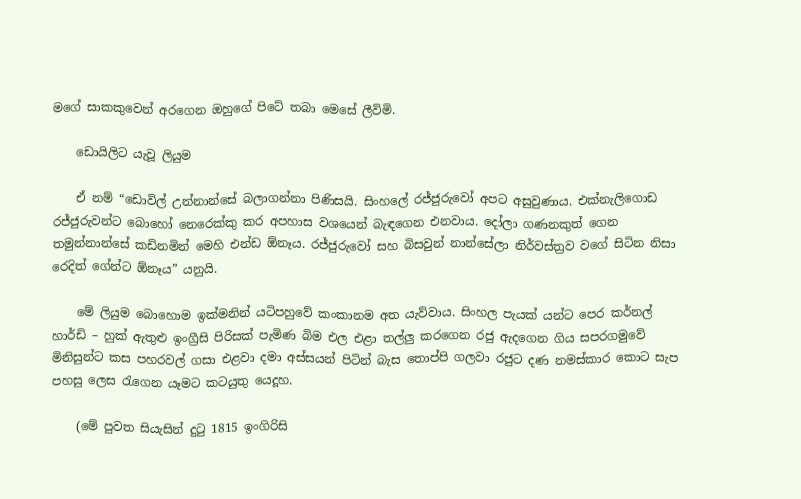මගේ සාකකුවෙන් අරගෙන ඔහුගේ පිටේ තබා මෙසේ ලීවිමි.

    ඩොයිලිට යැවූ ලියුම

    ඒ නම් “ඩොවිල් උන්නාන්සේ බලාගන්නා පිණිසයි. සිංහලේ රජ්ජුරුවෝ අපට අසුවුණාය. එක්නැලිගොඩ රජ්ජුරුවන්ට බොහෝ නෙරෙක්කු කර අපහාස වශයෙන් බැඳගෙන එනවාය. දෝලා ගණනකුත් ගෙන තමුන්නාන්සේ කඩිනමින් මෙහි එන්ඩ ඕනෑය. රජ්ජුරුවෝ සහ බිසවුන් නාන්සේලා නිර්වස්ත්‍රව වගේ සිටින නිසා රෙදිත් ගේන්ට ඕනෑය” යනුයි.

    මේ ලියුම බොහොම ඉක්මනින් යටිපහුවේ කංකානම අත යැව්වාය. සිංහල පැයක් යන්ට පෙර කර්නල් හාර්ඩි – හුක් ඇතුළු ඉංග්‍රීසි පිරිසක් පැමිණ බිම එල එළා තල්ලු කරගෙන රජු ඇදගෙන ගිය සපරගමුවේ මිනිසුන්ට කස පහරවල් ගසා එළවා දමා අස්සයන් පිටින් බැස තොප්පි ගලවා රජුට දණ නමස්කාර කොට සැප පහසු ලෙස රැගෙන යෑමට කටයුතු යෙදූහ.

    (මේ පුවත සියැසින් දුටු 1815 ඉංගිරිසි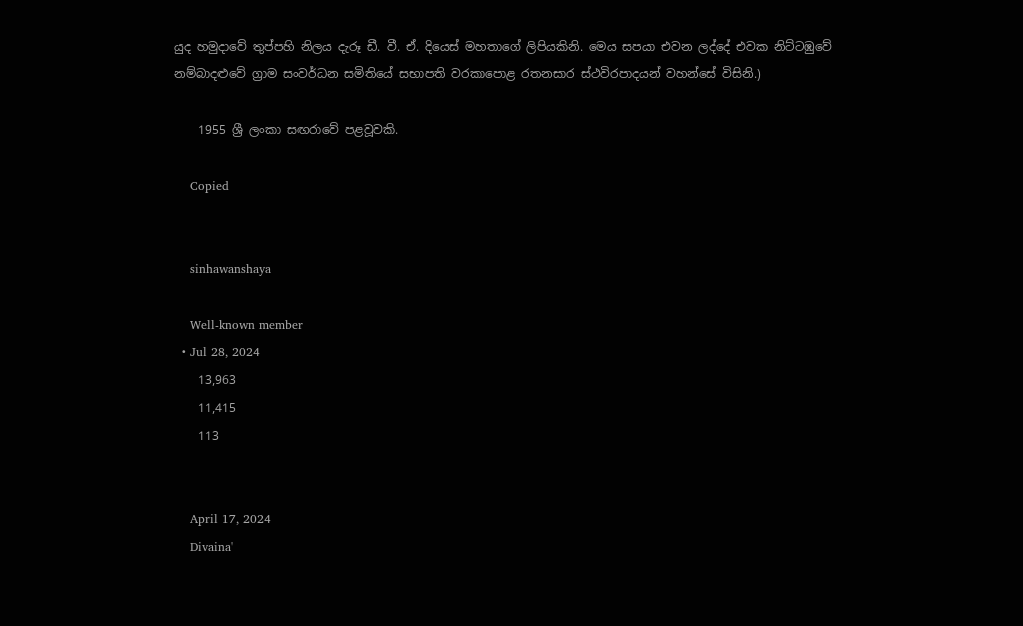යුද හමුදාවේ තුප්පහි නිලය දැරූ ඩී. වී. ඒ. දියෙස් මහතාගේ ලිපියකිනි. මෙය සපයා එවන ලද්දේ එවක නිට්ටඹුවේ නම්බාදළුවේ ග්‍රාම සංවර්ධන සමිතියේ සභාපති වරකාපොළ රතනසාර ස්ථවිරපාදයන් වහන්සේ විසිනි.)

    1955 ශ්‍රී ලංකා සඟරාවේ පළවූවකි.

    Copied


    sinhawanshaya

    Well-known member
  • Jul 28, 2024
    13,963
    11,415
    113


    April 17, 2024
    Divaina'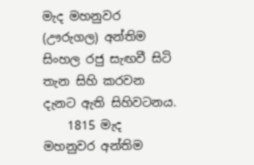මැද මහනුවර (ඌරුගල) අන්තිම සිංහල රජු සැඟවී සිටි තැන සිහි කරවන දැනට ඇති සිහිවටනය.
    1815 මැද මහනුවර අන්තිම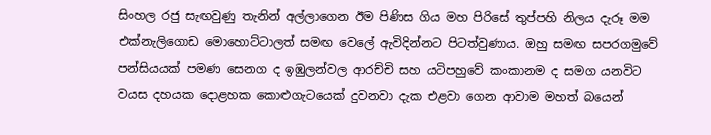සිංහල රජු සැඟවුණු තැනින් අල්ලාගෙන ඊම පිණිස ගිය මහ පිරිසේ තුප්පහි නිලය දැරූ මම එක්නැලිගොඩ මොහොට්ටාලත් සමඟ වෙලේ ඇවිදින්නට පිටත්වුණාය. ඔහු සමඟ සපරගමුවේ පන්සියයක් පමණ සෙනග ද ඉඹුලන්වල ආරච්චි සහ යටිපහුවේ කංකානම ද සමග යනවිට වයස දහයක දොළහක කොළුගැටයෙක් දුවනවා දැක එළවා ගෙන ආවාම මහත් බයෙන්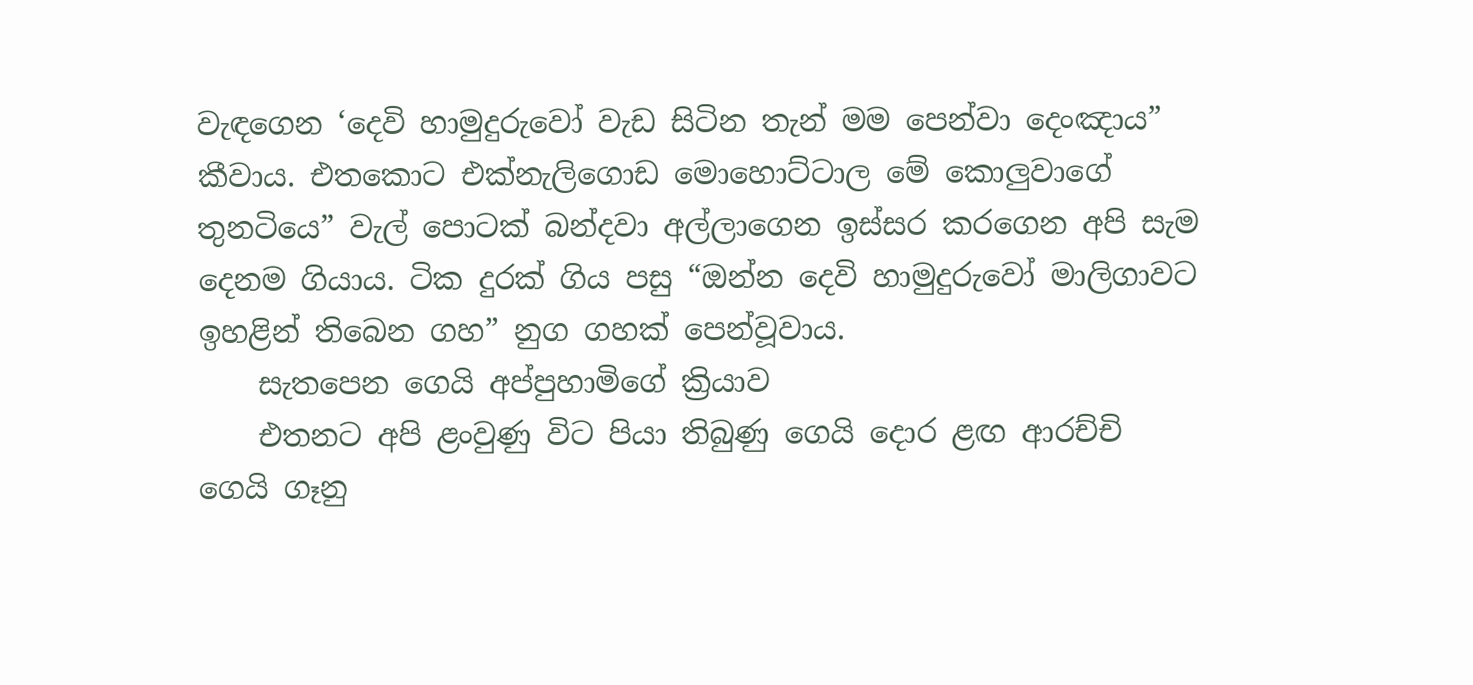වැඳගෙන ‘දෙවි හාමුදුරුවෝ වැඩ සිටින තැන් මම පෙන්වා දෙංඤාය” කීවාය. එතකොට එක්නැලිගොඩ මොහොට්ටාල මේ කොලුවාගේ තුනටියෙ” වැල් පොටක් බන්දවා අල්ලාගෙන ඉස්සර කරගෙන අපි සැම දෙනම ගියාය. ටික දුරක් ගිය පසු “ඔන්න දෙවි හාමුදුරුවෝ මාලිගාවට ඉහළින් තිබෙන ගහ” නුග ගහක් පෙන්වූවාය.
    සැතපෙන ගෙයි අප්පුහාමිගේ ක්‍රියාව
    එතනට අපි ළංවුණු විට පියා තිබුණු ගෙයි දොර ළඟ ආරච්චි ගෙයි ගෑනු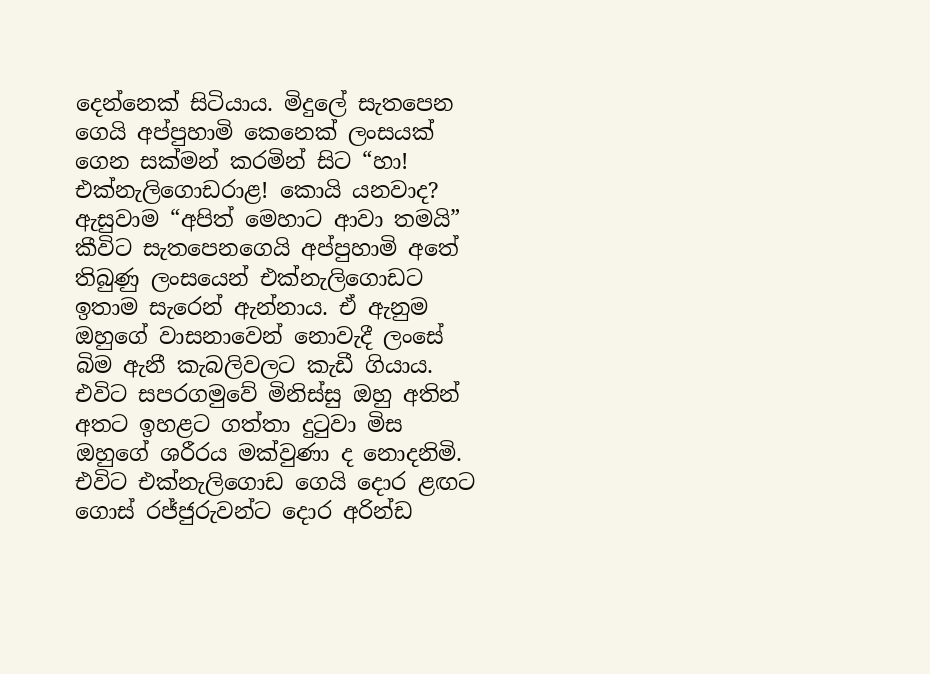දෙන්නෙක් සිටියාය. මිදුලේ සැතපෙන ගෙයි අප්පුහාමි කෙනෙක් ලංසයක් ගෙන සක්මන් කරමින් සිට “හා! එක්නැලිගොඩරාළ! කොයි යනවාද? ඇසුවාම “අපිත් මෙහාට ආවා තමයි” කීවිට සැතපෙනගෙයි අප්පුහාමි අතේ තිබුණු ලංසයෙන් එක්නැලිගොඩට ඉතාම සැරෙන් ඇන්නාය. ඒ ඇනුම ඔහුගේ වාසනාවෙන් නොවැදී ලංසේ බිම ඇනී කැබලිවලට කැඩී ගියාය. එවිට සපරගමුවේ මිනිස්සු ඔහු අතින් අතට ඉහළට ගත්තා දුටුවා මිස ඔහුගේ ශරීරය මක්වුණා ද නොදනිමි. එවිට එක්නැලිගොඩ ගෙයි දොර ළඟට ගොස් රජ්ජුරුවන්ට දොර අරින්ඩ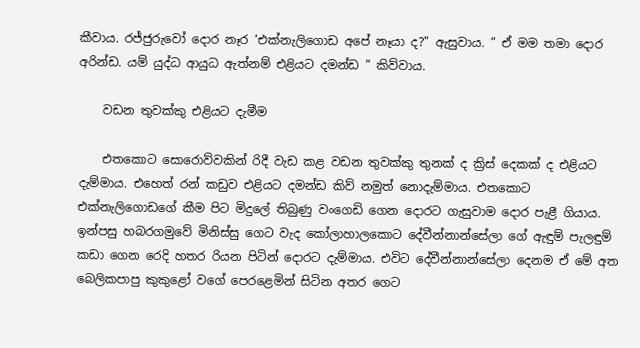කීවාය. රජ්ජුරුවෝ දොර නෑර ‘එක්නැලිගොඩ අපේ නෑයා ද?” ඇසුවාය. ” ඒ මම තමා දොර අරින්ඩ. යම් යුද්ධ ආයුධ ඇත්නම් එළියට දමන්ඩ ” කිව්වාය.

    වඩන තුවක්කු එළියට දැමීම

    එතකොට සොරොව්වකින් රිදී වැඩ කළ වඩන තුවක්කු තුනක් ද ක්‍රිස් දෙකක් ද එළියට දැම්මාය. එහෙත් රන් කඩුව එළියට දමන්ඩ කිව් නමුත් නොදැම්මාය. එතකොට එක්නැලිගොඩගේ කීම පිට මිදුලේ තිබුණු වංගෙඩි ගෙන දොරට ගැසුවාම දොර පැළී ගියාය. ඉන්පසු හබරගමුවේ මිනිස්සු ගෙට වැද කෝලාහාලකොට දේවීන්නාන්සේලා ගේ ඇඳුම් පැලඳුම් කඩා ගෙන රෙදි හතර රියන පිටින් දොරට දැම්මාය. එවිට දේවීන්නාන්සේලා දෙනම ඒ මේ අත බෙලිකපාපු කුකුළෝ වගේ පෙරළෙමින් සිටින අතර ගෙට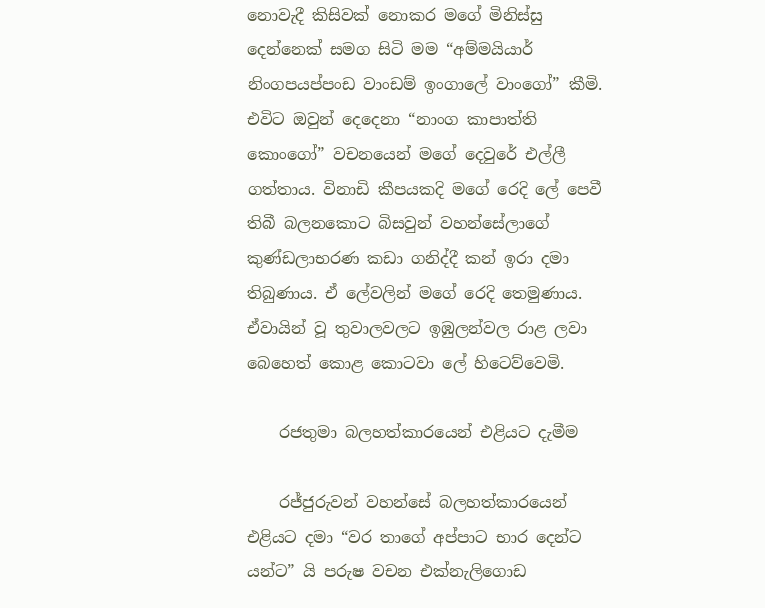නොවැදී කිසිවක් නොකර මගේ මිනිස්සු දෙන්නෙක් සමග සිටි මම “අම්මයියාර් නිංගපයප්පංඩ වාංඩම් ඉංගාලේ වාංගෝ” කීමි. එවිට ඔවුන් දෙදෙනා “නාංග කාපාත්ති කොංගෝ” වචනයෙන් මගේ දෙවුරේ එල්ලී ගත්තාය. විනාඩි කීපයකදි මගේ රෙදි ලේ පෙවී තිබී බලනකොට බිසවුන් වහන්සේලාගේ කුණ්ඩලාභරණ කඩා ගනිද්දී කන් ඉරා දමා තිබුණාය. ඒ ලේවලින් මගේ රෙදි තෙමුණාය. ඒවායින් වූ තුවාලවලට ඉඹුලන්වල රාළ ලවා බෙහෙත් කොළ කොටවා ලේ හිටෙව්වෙමි.

    රජතුමා බලහත්කාරයෙන් එළියට දැමීම

    රජ්ජුරුවන් වහන්සේ බලහත්කාරයෙන් එළියට දමා “වර තාගේ අප්පාට භාර දෙන්ට යන්ට” යි පරුෂ වචන එක්නැලිගොඩ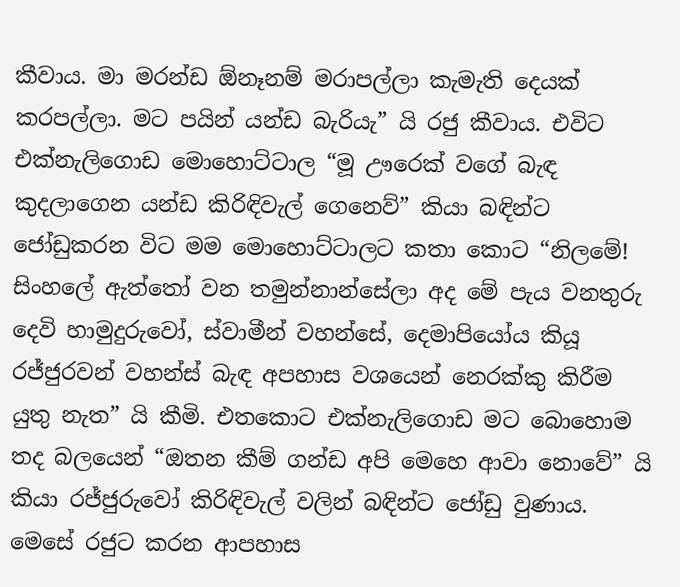කීවාය. මා මරන්ඩ ඕනෑනම් මරාපල්ලා කැමැති දෙයක් කරපල්ලා. මට පයින් යන්ඩ බැරියැ” යි රජු කීවාය. එවිට එක්නැලිගොඩ මොහොට්ටාල “මූ ඌරෙක් වගේ බැඳ කුදලාගෙන යන්ඩ කිරිඳිවැල් ගෙනෙව්” කියා බඳින්ට ජෝඩුකරන විට මම මොහොට්ටාලට කතා කොට “නිලමේ! සිංහලේ ඇත්තෝ වන තමුන්නාන්සේලා අද මේ පැය වනතුරු දෙවි හාමුදුරුවෝ, ස්වාමීන් වහන්සේ, දෙමාපියෝය කියූ රජ්ජුරවන් වහන්ස් බැඳ අපහාස වශයෙන් නෙරක්කු කිරීම යුතු නැත” යි කීමි. එතකොට එක්නැලිගොඩ මට බොහොම තද බලයෙන් “ඔතන කීම් ගන්ඩ අපි මෙහෙ ආවා නොවේ” යි කියා රජ්ජුරුවෝ කිරිඳිවැල් වලින් බඳින්ට ජෝඩු වුණාය. මෙසේ රජුට කරන ආපහාස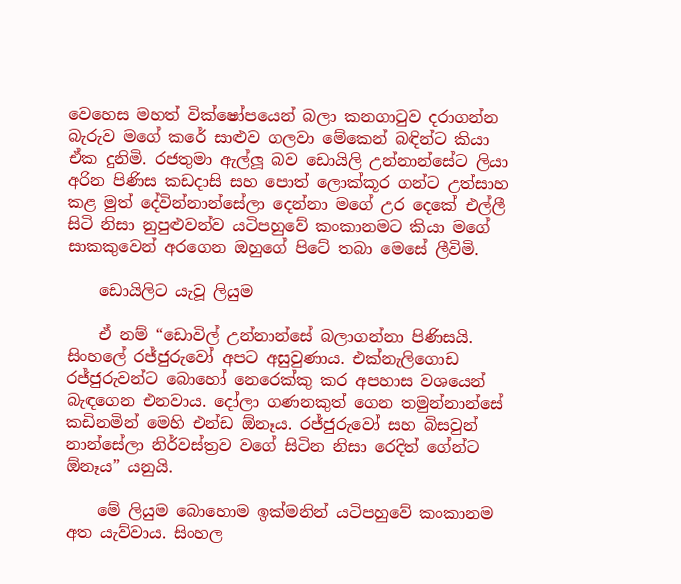වෙහෙස මහත් වික්ෂෝපයෙන් බලා කනගාටුව දරාගන්න බැරුව මගේ කරේ සාළුව ගලවා මේකෙන් බඳින්ට කියා ඒක දුනිමි. රජතුමා ඇල්ලූ බව ඩොයිලි උන්නාන්සේට ලියා අරින පිණිස කඩදාසි සහ පොත් ලොක්කූර ගන්ට උත්සාහ කළ මුත් දේවින්නාන්සේලා දෙන්නා මගේ උර දෙකේ එල්ලී සිටි නිසා නුපුළුවන්ව යටිපහුවේ කංකානමට කියා මගේ සාකකුවෙන් අරගෙන ඔහුගේ පිටේ තබා මෙසේ ලීවිමි.

    ඩොයිලිට යැවූ ලියුම

    ඒ නම් “ඩොවිල් උන්නාන්සේ බලාගන්නා පිණිසයි. සිංහලේ රජ්ජුරුවෝ අපට අසුවුණාය. එක්නැලිගොඩ රජ්ජුරුවන්ට බොහෝ නෙරෙක්කු කර අපහාස වශයෙන් බැඳගෙන එනවාය. දෝලා ගණනකුත් ගෙන තමුන්නාන්සේ කඩිනමින් මෙහි එන්ඩ ඕනෑය. රජ්ජුරුවෝ සහ බිසවුන් නාන්සේලා නිර්වස්ත්‍රව වගේ සිටින නිසා රෙදිත් ගේන්ට ඕනෑය” යනුයි.

    මේ ලියුම බොහොම ඉක්මනින් යටිපහුවේ කංකානම අත යැව්වාය. සිංහල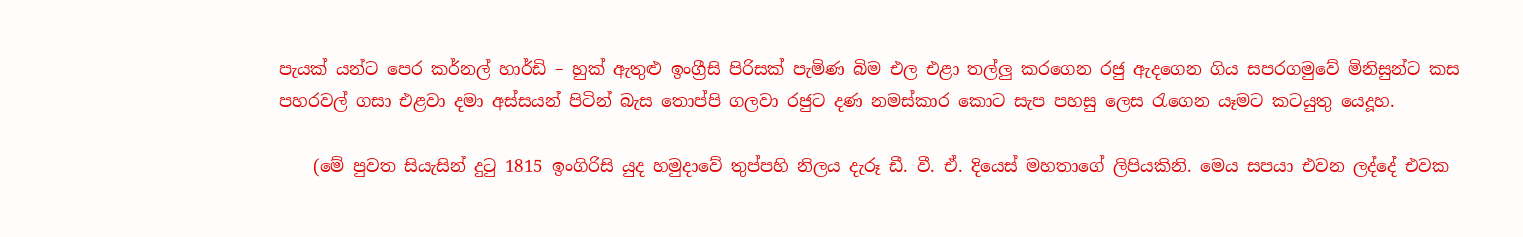පැයක් යන්ට පෙර කර්නල් හාර්ඩි – හුක් ඇතුළු ඉංග්‍රීසි පිරිසක් පැමිණ බිම එල එළා තල්ලු කරගෙන රජු ඇදගෙන ගිය සපරගමුවේ මිනිසුන්ට කස පහරවල් ගසා එළවා දමා අස්සයන් පිටින් බැස තොප්පි ගලවා රජුට දණ නමස්කාර කොට සැප පහසු ලෙස රැගෙන යෑමට කටයුතු යෙදූහ.

    (මේ පුවත සියැසින් දුටු 1815 ඉංගිරිසි යුද හමුදාවේ තුප්පහි නිලය දැරූ ඩී. වී. ඒ. දියෙස් මහතාගේ ලිපියකිනි. මෙය සපයා එවන ලද්දේ එවක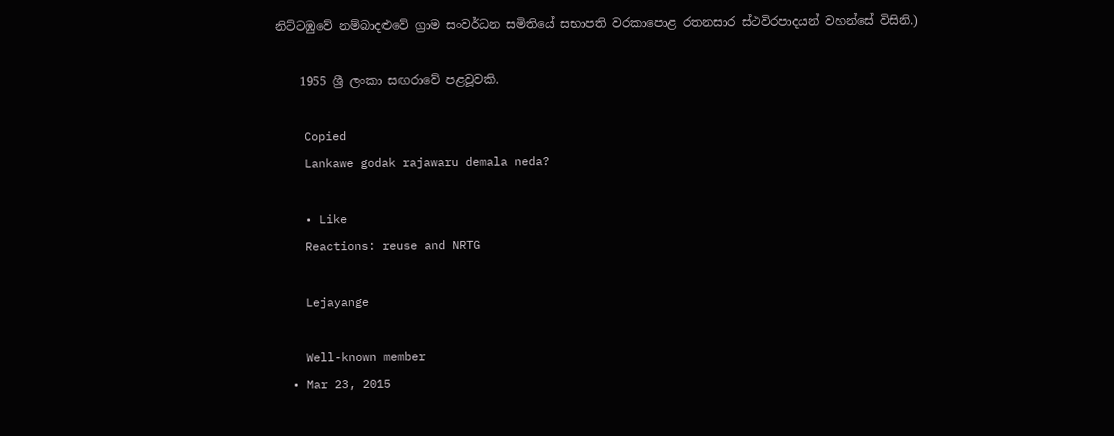නිට්ටඹුවේ නම්බාදළුවේ ග්‍රාම සංවර්ධන සමිතියේ සභාපති වරකාපොළ රතනසාර ස්ථවිරපාදයන් වහන්සේ විසිනි.)

    1955 ශ්‍රී ලංකා සඟරාවේ පළවූවකි.

    Copied
    Lankawe godak rajawaru demala neda?

    • Like
    Reactions: reuse and NRTG

    Lejayange

    Well-known member
  • Mar 23, 2015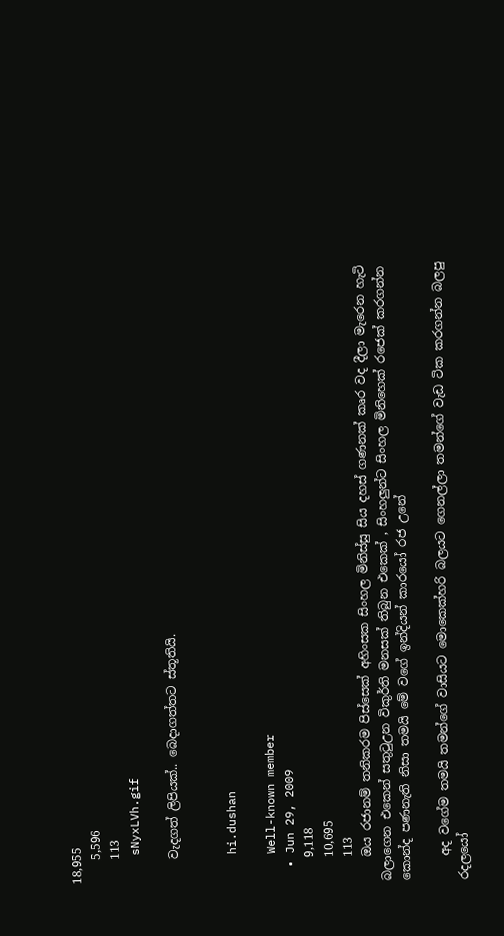18,955
    5,596
    113
    sNyxLVh.gif

    වැදගත් ලිපියක්.. බෙදාගත්තට ස්තූතියි.


    hi.dushan

    Well-known member
  • Jun 29, 2009
    9,118
    10,695
    113
    ඔය රජානම් තනිකරම පිස්සෙක් අහිංසක සිංහල මිනිස්සු සිය දහස් ගණනක් කෘර වද දීලා මැරෙන හැටි බලාගෙන එකෙන් සතුටුඋන විකුර්ති මනසක් තිබුන එකෙක් , සිංහලුන්ට සිංහල මිනිහෙක් රජෙක් කරගන්න කොන්ද පණනැති නිසා තමයි මේ වගේ ඉන්දියන් කාරයෝ රජ උනේ

    අද වගේම තමයි තමන්ගේ වාසියට මොකෙක්හරි බලයට ගෙනල්ලා තමන්ගේ වැඩ ටික කරගන්න බලපු රදලයෝ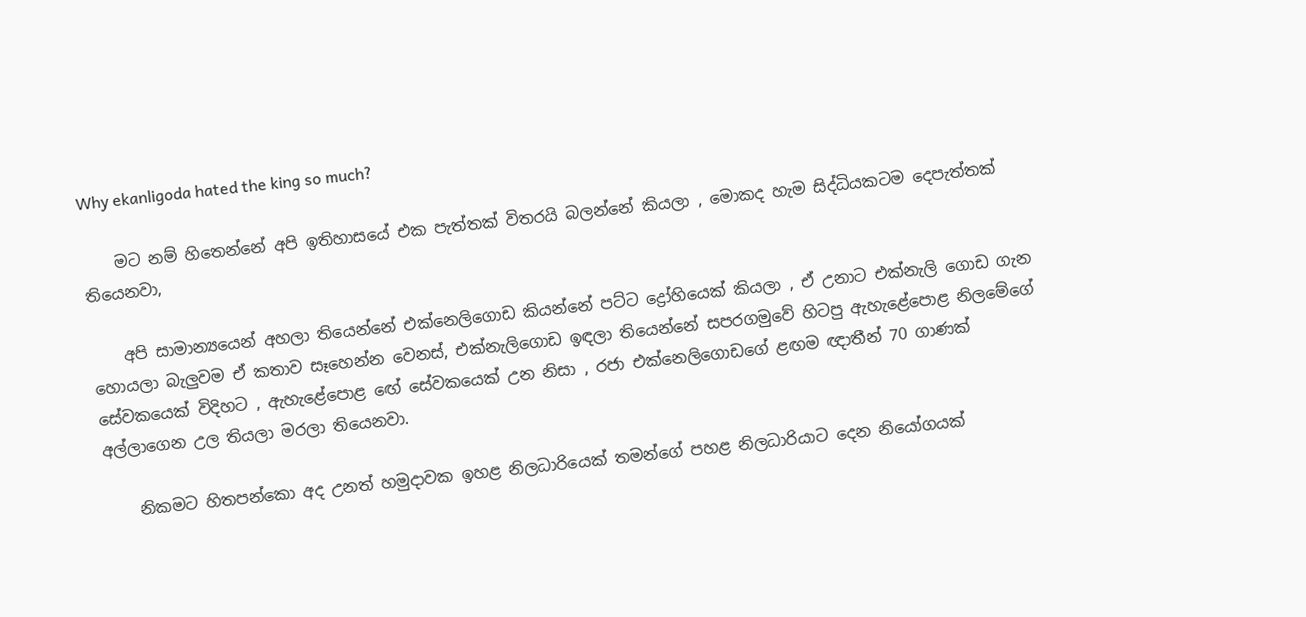Why ekanligoda hated the king so much?

    මට නම් හිතෙන්නේ අපි ඉතිහාසයේ එක පැත්තක් විතරයි බලන්නේ කියලා , මොකද හැම සිද්ධියකටම දෙපැත්තක් තියෙනවා,

    අපි සාමාන්‍යයෙන් අහලා තියෙන්නේ එක්නෙලිගොඩ කියන්නේ පට්ට ද්‍රෝහියෙක් කියලා , ඒ උනාට එක්නැලි ගොඩ ගැන හොයලා බැලුවම ඒ කතාව සෑහෙන්න වෙනස්, එක්නැලිගොඩ ඉඳලා තියෙන්නේ සපරගමුවේ හිටපු ඇහැළේපොළ නිලමේගේ සේවකයෙක් විදිහට , ඇහැළේපොළ ඟේ සේවකයෙක් උන නිසා , රජා එක්නෙලිගොඩගේ ළඟම ඥාතීන් 70 ගාණක් අල්ලාගෙන උල තියලා මරලා තියෙනවා.

    නිකමට හිතපන්කො අද උනත් හමුදාවක ඉහළ නිලධාරියෙක් තමන්ගේ පහළ නිලධාරියාට දෙන නියෝගයක්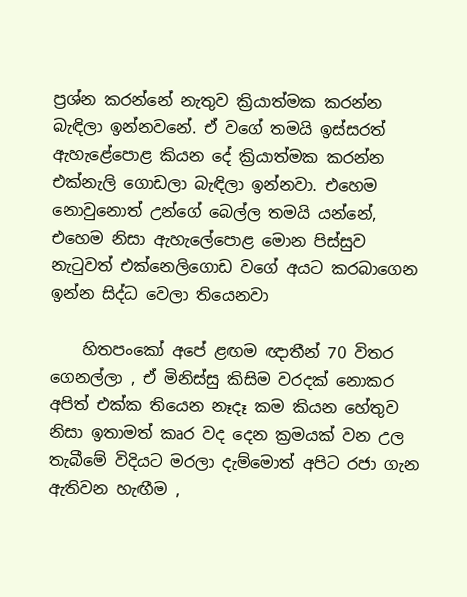ප්‍රශ්න කරන්නේ නැතුව ක්‍රියාත්මක කරන්න බැඳිලා ඉන්නවනේ. ඒ වගේ තමයි ඉස්සරත් ඇහැළේපොළ කියන දේ ක්‍රියාත්මක කරන්න එක්නැලි ගොඩලා බැඳිලා ඉන්නවා. එහෙම නොවුනොත් උන්ගේ බෙල්ල තමයි යන්නේ, එහෙම නිසා ඇහැලේපොළ මොන පිස්සුව නැටුවත් එක්නෙලිගොඩ වගේ අයට කරබාගෙන ඉන්න සිද්ධ වෙලා තියෙනවා

    හිතපංකෝ අපේ ළඟම ඥාතීන් 70 විතර ගෙනල්ලා , ඒ මිනිස්සු කිසිම වරදක් නොකර අපිත් එක්ක තියෙන නෑදෑ කම කියන හේතුව නිසා ඉතාමත් කෘර වද දෙන ක්‍රමයක් වන උල තැබීමේ විදියට මරලා දැම්මොත් අපිට රජා ගැන ඇතිවන හැඟීම ,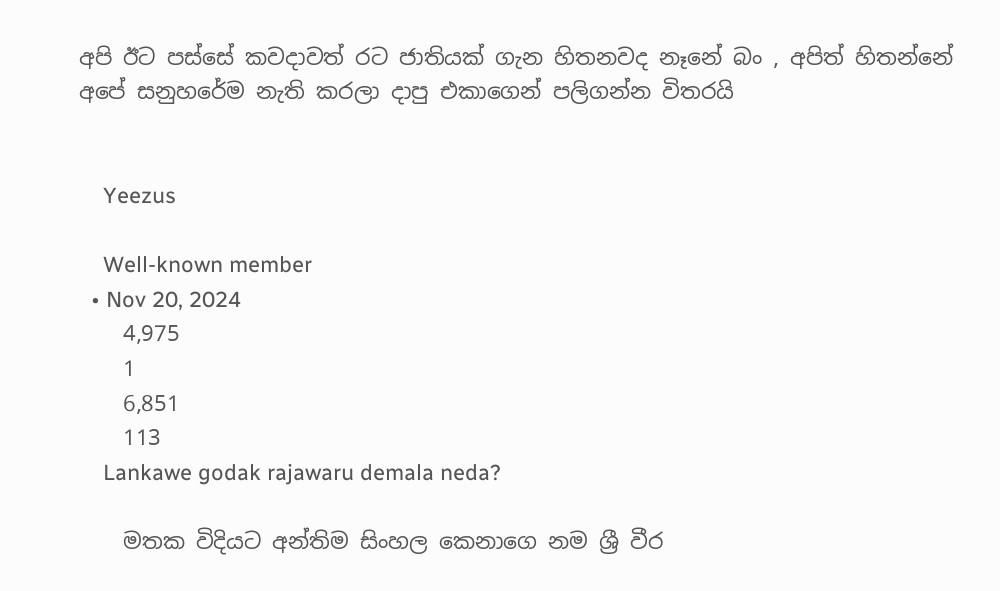අපි ඊට පස්සේ කවදාවත් රට ජාතියක් ගැන හිතනවද නෑනේ බං , අපිත් හිතන්නේ අපේ සනුහරේම නැති කරලා දාපු එකාගෙන් පලිගන්න විතරයි


    Yeezus

    Well-known member
  • Nov 20, 2024
    4,975
    1
    6,851
    113
    Lankawe godak rajawaru demala neda?

    මතක විදියට අන්තිම සිංහල කෙනාගෙ නම ශ්‍රී වීර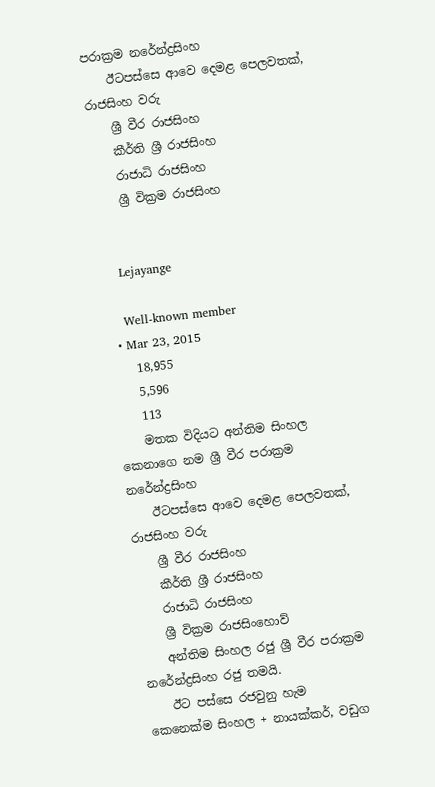පරාක්‍රම නරේන්ද්‍රසිංහ
    ඊටපස්සෙ ආවෙ දෙමළ පෙලවතක්, රාජසිංහ වරු
    ශ්‍රී වීර රාජසිංහ
    කීර්ති ශ්‍රී රාජසිංහ
    රාජාධි රාජසිංහ
    ශ්‍රී වික්‍රම රාජසිංහ


    Lejayange

    Well-known member
  • Mar 23, 2015
    18,955
    5,596
    113
    මතක විදියට අන්තිම සිංහල කෙනාගෙ නම ශ්‍රී වීර පරාක්‍රම නරේන්ද්‍රසිංහ
    ඊටපස්සෙ ආවෙ දෙමළ පෙලවතක්, රාජසිංහ වරු
    ශ්‍රී වීර රාජසිංහ
    කීර්ති ශ්‍රී රාජසිංහ
    රාජාධි රාජසිංහ
    ශ්‍රී වික්‍රම රාජසිංහොව්
    අන්තිම සිංහල රජු ශ්‍රී වීර පරාක්‍රම නරේන්ද්‍රසිංහ රජු තමයි.
    ඊට පස්සෙ රජවුනු හැම කෙනෙක්ම සිංහල + නායක්කර්, වඩුග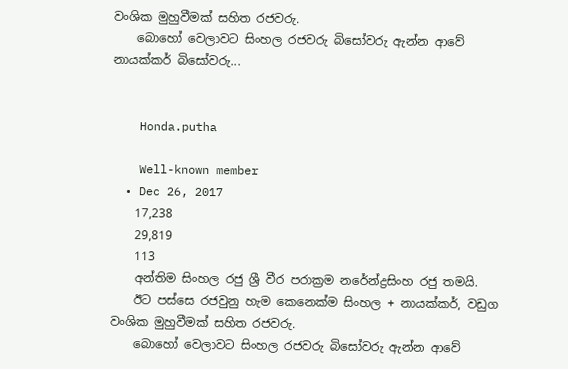වංශික මුහුවීමක් සහිත රජවරු.
    බොහෝ වෙලාවට සිංහල රජවරු බිසෝවරු ඇන්න ආවේ නායක්කර් බිසෝවරු...


    Honda.putha

    Well-known member
  • Dec 26, 2017
    17,238
    29,819
    113
    අන්තිම සිංහල රජු ශ්‍රී වීර පරාක්‍රම නරේන්ද්‍රසිංහ රජු තමයි.
    ඊට පස්සෙ රජවුනු හැම කෙනෙක්ම සිංහල + නායක්කර්, වඩුග වංශික මුහුවීමක් සහිත රජවරු.
    බොහෝ වෙලාවට සිංහල රජවරු බිසෝවරු ඇන්න ආවේ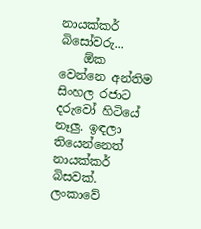නායක්කර් බිසෝවරු...
    ඕක වෙන්නෙ අන්තිම සිංහල රජාට දරුවෝ හිටියේ නෑලු. ඉඳලා තියෙන්නෙත් නායක්කර් බිසවක්. ලංකාවේ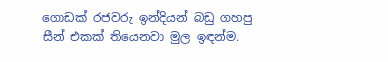ගොඩක් රජවරු ඉන්දියන් බඩු ගහපු සීන් එකක් තියෙනවා මුල ඉඳන්ම.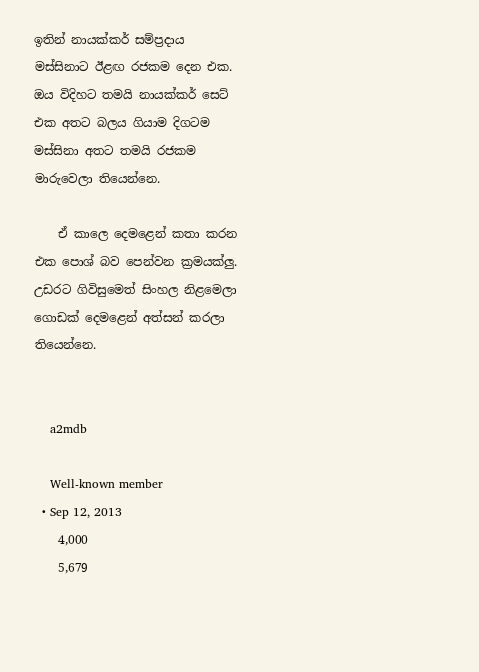ඉතින් නායක්කර් සම්ප්‍රදාය මස්සිනාට ඊළඟ රජකම දෙන එක. ඔය විදිහට තමයි නායක්කර් සෙට් එක අතට බලය ගියාම දිගටම මස්සිනා අතට තමයි රජකම මාරුවෙලා තියෙන්නෙ.

    ඒ කාලෙ දෙමළෙන් කතා කරන එක පොශ් බව පෙන්වන ක්‍රමයක්ලු. උඩරට ගිවිසුමෙත් සිංහල නිළමෙලා ගොඩක් දෙමළෙන් අත්සන් කරලා තියෙන්නෙ.


    a2mdb

    Well-known member
  • Sep 12, 2013
    4,000
    5,679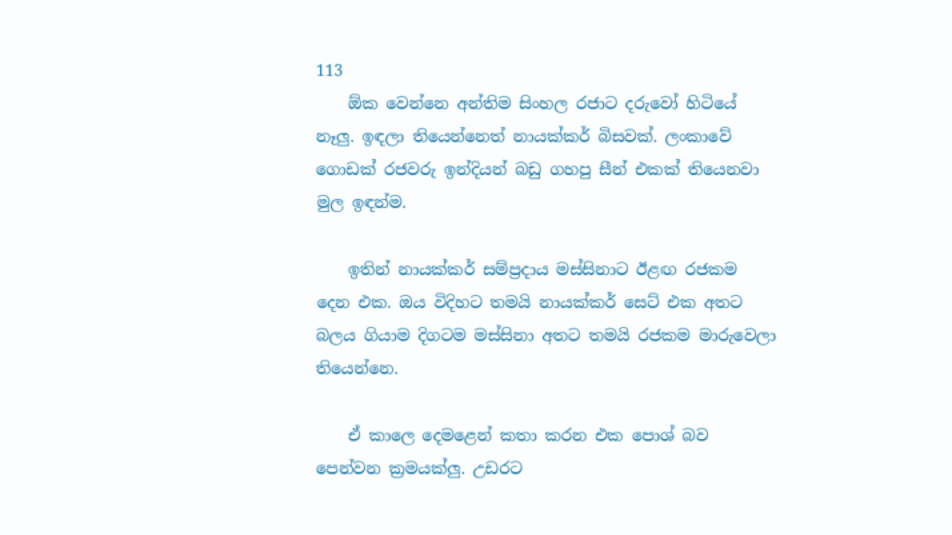113
    ඕක වෙන්නෙ අන්තිම සිංහල රජාට දරුවෝ හිටියේ නෑලු. ඉඳලා තියෙන්නෙත් නායක්කර් බිසවක්. ලංකාවේ ගොඩක් රජවරු ඉන්දියන් බඩු ගහපු සීන් එකක් තියෙනවා මුල ඉඳන්ම.

    ඉතින් නායක්කර් සම්ප්‍රදාය මස්සිනාට ඊළඟ රජකම දෙන එක. ඔය විදිහට තමයි නායක්කර් සෙට් එක අතට බලය ගියාම දිගටම මස්සිනා අතට තමයි රජකම මාරුවෙලා තියෙන්නෙ.

    ඒ කාලෙ දෙමළෙන් කතා කරන එක පොශ් බව පෙන්වන ක්‍රමයක්ලු. උඩරට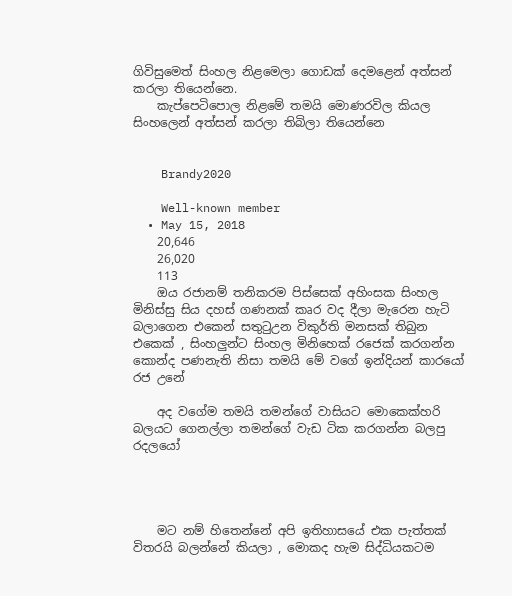ගිවිසුමෙත් සිංහල නිළමෙලා ගොඩක් දෙමළෙන් අත්සන් කරලා තියෙන්නෙ.
    කැප්පෙටිපොල නිළමේ තමයි මොණරවිල කියල සිංහලෙන් අත්සන් කරලා තිබිලා තියෙන්නෙ


    Brandy2020

    Well-known member
  • May 15, 2018
    20,646
    26,020
    113
    ඔය රජානම් තනිකරම පිස්සෙක් අහිංසක සිංහල මිනිස්සු සිය දහස් ගණනක් කෘර වද දීලා මැරෙන හැටි බලාගෙන එකෙන් සතුටුඋන විකුර්ති මනසක් තිබුන එකෙක් , සිංහලුන්ට සිංහල මිනිහෙක් රජෙක් කරගන්න කොන්ද පණනැති නිසා තමයි මේ වගේ ඉන්දියන් කාරයෝ රජ උනේ

    අද වගේම තමයි තමන්ගේ වාසියට මොකෙක්හරි බලයට ගෙනල්ලා තමන්ගේ වැඩ ටික කරගන්න බලපු රදලයෝ




    මට නම් හිතෙන්නේ අපි ඉතිහාසයේ එක පැත්තක් විතරයි බලන්නේ කියලා , මොකද හැම සිද්ධියකටම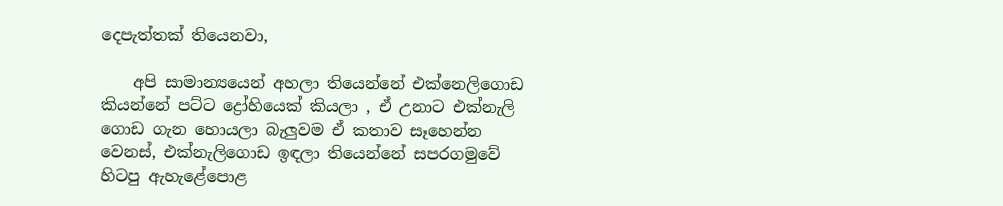දෙපැත්තක් තියෙනවා,

    අපි සාමාන්‍යයෙන් අහලා තියෙන්නේ එක්නෙලිගොඩ කියන්නේ පට්ට ද්‍රෝහියෙක් කියලා , ඒ උනාට එක්නැලි ගොඩ ගැන හොයලා බැලුවම ඒ කතාව සෑහෙන්න වෙනස්, එක්නැලිගොඩ ඉඳලා තියෙන්නේ සපරගමුවේ හිටපු ඇහැළේපොළ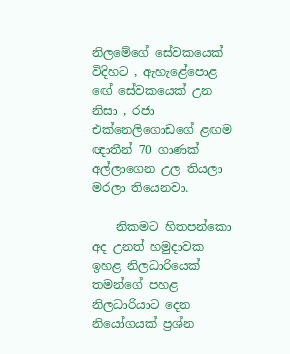නිලමේගේ සේවකයෙක් විදිහට , ඇහැළේපොළ ඟේ සේවකයෙක් උන නිසා , රජා එක්නෙලිගොඩගේ ළඟම ඥාතීන් 70 ගාණක් අල්ලාගෙන උල තියලා මරලා තියෙනවා.

    නිකමට හිතපන්කො අද උනත් හමුදාවක ඉහළ නිලධාරියෙක් තමන්ගේ පහළ නිලධාරියාට දෙන නියෝගයක් ප්‍රශ්න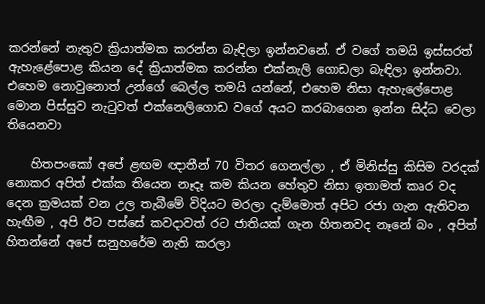කරන්නේ නැතුව ක්‍රියාත්මක කරන්න බැඳිලා ඉන්නවනේ. ඒ වගේ තමයි ඉස්සරත් ඇහැළේපොළ කියන දේ ක්‍රියාත්මක කරන්න එක්නැලි ගොඩලා බැඳිලා ඉන්නවා. එහෙම නොවුනොත් උන්ගේ බෙල්ල තමයි යන්නේ, එහෙම නිසා ඇහැලේපොළ මොන පිස්සුව නැටුවත් එක්නෙලිගොඩ වගේ අයට කරබාගෙන ඉන්න සිද්ධ වෙලා තියෙනවා

    හිතපංකෝ අපේ ළඟම ඥාතීන් 70 විතර ගෙනල්ලා , ඒ මිනිස්සු කිසිම වරදක් නොකර අපිත් එක්ක තියෙන නෑදෑ කම කියන හේතුව නිසා ඉතාමත් කෘර වද දෙන ක්‍රමයක් වන උල තැබීමේ විදියට මරලා දැම්මොත් අපිට රජා ගැන ඇතිවන හැඟීම , අපි ඊට පස්සේ කවදාවත් රට ජාතියක් ගැන හිතනවද නෑනේ බං , අපිත් හිතන්නේ අපේ සනුහරේම නැති කරලා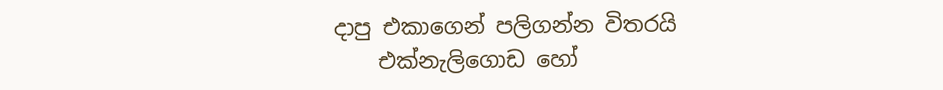දාපු එකාගෙන් පලිගන්න විතරයි
    එක්නැලිගොඩ හෝ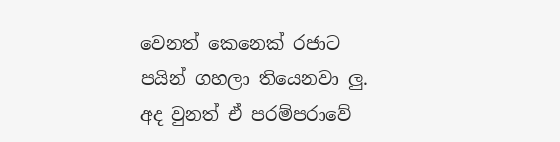වෙනත් කෙනෙක් රජාට පයින් ගහලා තියෙනවා ලු. අද වුනත් ඒ පරම්පරාවේ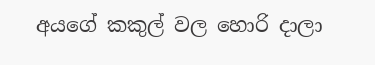අයගේ කකුල් වල හොරි දාලා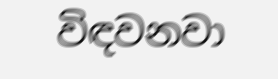විඳවනවා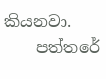කියනවා.
    පත්තරේ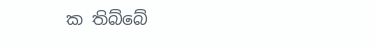ක තිබ්බේ